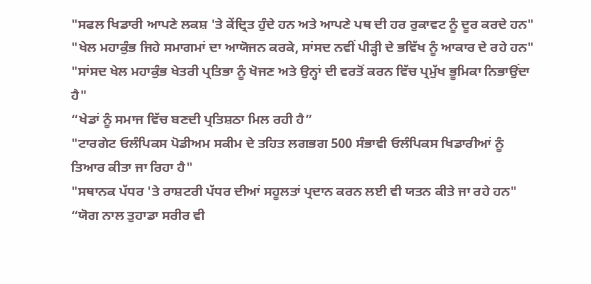"ਸਫਲ ਖਿਡਾਰੀ ਆਪਣੇ ਲਕਸ਼ 'ਤੇ ਕੇਂਦ੍ਰਿਤ ਹੁੰਦੇ ਹਨ ਅਤੇ ਆਪਣੇ ਪਥ ਦੀ ਹਰ ਰੁਕਾਵਟ ਨੂੰ ਦੂਰ ਕਰਦੇ ਹਨ"
"ਖੇਲ ਮਹਾਕੁੰਭ ਜਿਹੇ ਸਮਾਗਮਾਂ ਦਾ ਆਯੋਜਨ ਕਰਕੇ, ਸਾਂਸਦ ਨਵੀਂ ਪੀੜ੍ਹੀ ਦੇ ਭਵਿੱਖ ਨੂੰ ਆਕਾਰ ਦੇ ਰਹੇ ਹਨ"
"ਸਾਂਸਦ ਖੇਲ ਮਹਾਕੁੰਭ ਖੇਤਰੀ ਪ੍ਰਤਿਭਾ ਨੂੰ ਖੋਜਣ ਅਤੇ ਉਨ੍ਹਾਂ ਦੀ ਵਰਤੋਂ ਕਰਨ ਵਿੱਚ ਪ੍ਰਮੁੱਖ ਭੂਮਿਕਾ ਨਿਭਾਉਂਦਾ ਹੈ"
“ਖੇਡਾਂ ਨੂੰ ਸਮਾਜ ਵਿੱਚ ਬਣਦੀ ਪ੍ਰਤਿਸ਼ਠਾ ਮਿਲ ਰਹੀ ਹੈ”
"ਟਾਰਗੇਟ ਓਲੰਪਿਕਸ ਪੋਡੀਅਮ ਸਕੀਮ ਦੇ ਤਹਿਤ ਲਗਭਗ 500 ਸੰਭਾਵੀ ਓਲੰਪਿਕਸ ਖਿਡਾਰੀਆਂ ਨੂੰ ਤਿਆਰ ਕੀਤਾ ਜਾ ਰਿਹਾ ਹੈ"
"ਸਥਾਨਕ ਪੱਧਰ 'ਤੇ ਰਾਸ਼ਟਰੀ ਪੱਧਰ ਦੀਆਂ ਸਹੂਲਤਾਂ ਪ੍ਰਦਾਨ ਕਰਨ ਲਈ ਵੀ ਯਤਨ ਕੀਤੇ ਜਾ ਰਹੇ ਹਨ"
“ਯੋਗ ਨਾਲ ਤੁਹਾਡਾ ਸਰੀਰ ਵੀ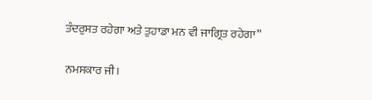ਤੰਦਰੁਸਤ ਰਹੇਗਾ ਅਤੇ ਤੁਹਾਡਾ ਮਨ ਵੀ ਜਾਗ੍ਰਿਤ ਰਹੇਗਾ”

ਨਮਸਕਾਰ ਜੀ।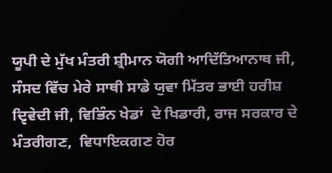ਯੂਪੀ ਦੇ ਮੁੱਖ ਮੰਤਰੀ ਸ਼੍ਰੀਮਾਨ ਯੋਗੀ ਆਦਿੱਤਿਆਨਾਥ ਜੀ, ਸੰਸਦ ਵਿੱਚ ਮੇਰੇ ਸਾਥੀ ਸਾਡੇ ਯੁਵਾ ਮਿੱਤਰ ਭਾਈ ਹਰੀਸ਼ ਦ੍ਵਿਵੇਦੀ ਜੀ, ਵਿਭਿੰਨ ਖੇਡਾਂ  ਦੇ ਖਿਡਾਰੀ, ਰਾਜ ਸਰਕਾਰ ਦੇ ਮੰਤਰੀਗਣ,  ਵਿਧਾਇਕਗਣ ਹੋਰ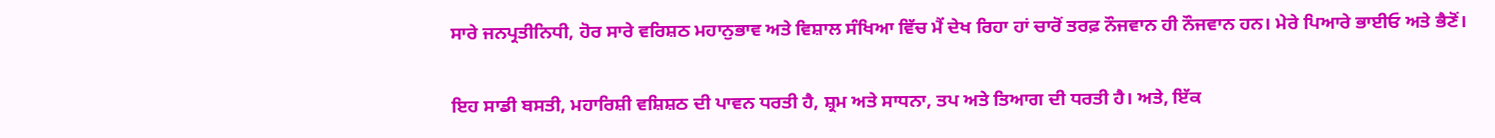ਸਾਰੇ ਜਨਪ੍ਰਤੀਨਿਧੀ, ਹੋਰ ਸਾਰੇ ਵਰਿਸ਼ਠ ਮਹਾਨੁਭਾਵ ਅਤੇ ਵਿਸ਼ਾਲ ਸੰਖਿਆ ਵਿੱਚ ਮੈਂ ਦੇਖ ਰਿਹਾ ਹਾਂ ਚਾਰੋਂ ਤਰਫ਼ ਨੌਜਵਾਨ ਹੀ ਨੌਜਵਾਨ ਹਨ। ਮੇਰੇ ਪਿਆਰੇ ਭਾਈਓ ਅਤੇ ਭੈਣੋਂ।

ਇਹ ਸਾਡੀ ਬਸਤੀ, ਮਹਾਰਿਸ਼ੀ ਵਸ਼ਿਸ਼ਠ ਦੀ ਪਾਵਨ ਧਰਤੀ ਹੈ, ਸ਼੍ਰਮ ਅਤੇ ਸਾਧਨਾ, ਤਪ ਅਤੇ ਤਿਆਗ ਦੀ ਧਰਤੀ ਹੈ। ਅਤੇ, ਇੱਕ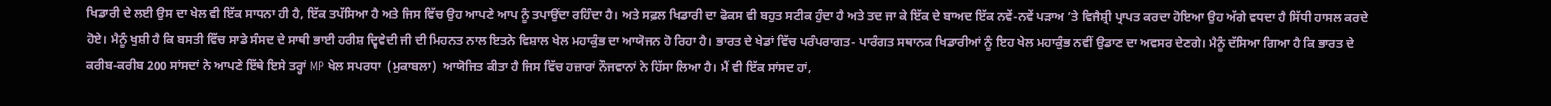ਖਿਡਾਰੀ ਦੇ ਲਈ ਉਸ ਦਾ ਖੇਲ ਵੀ ਇੱਕ ਸਾਧਨਾ ਹੀ ਹੈ, ਇੱਕ ਤਪੱਸਿਆ ਹੈ ਅਤੇ ਜਿਸ ਵਿੱਚ ਉਹ ਆਪਣੇ ਆਪ ਨੂੰ ਤਪਾਉਂਦਾ ਰਹਿੰਦਾ ਹੈ। ਅਤੇ ਸਫ਼ਲ ਖਿਡਾਰੀ ਦਾ ਫੋਕਸ ਵੀ ਬਹੁਤ ਸਟੀਕ ਹੁੰਦਾ ਹੈ ਅਤੇ ਤਦ ਜਾ ਕੇ ਇੱਕ ਦੇ ਬਾਅਦ ਇੱਕ ਨਵੇਂ-ਨਵੇਂ ਪੜਾਅ ’ਤੇ ਵਿਜੈਸ਼੍ਰੀ ਪ੍ਰਾਪਤ ਕਰਦਾ ਹੋਇਆ ਉਹ ਅੱਗੇ ਵਧਦਾ ਹੈ ਸਿੱਧੀ ਹਾਸਲ ਕਰਦੇ ਹੋਏ। ਮੈਨੂੰ ਖੁਸ਼ੀ ਹੈ ਕਿ ਬਸਤੀ ਵਿੱਚ ਸਾਡੇ ਸੰਸਦ ਦੇ ਸਾਥੀ ਭਾਈ ਹਰੀਸ਼ ਦ੍ਵਿਵੇਦੀ ਜੀ ਦੀ ਮਿਹਨਤ ਨਾਲ ਇਤਨੇ ਵਿਸ਼ਾਲ ਖੇਲ ਮਹਾਕੁੰਭ ਦਾ ਆਯੋਜਨ ਹੋ ਰਿਹਾ ਹੈ। ਭਾਰਤ ਦੇ ਖੇਡਾਂ ਵਿੱਚ ਪਰੰਪਰਾਗਤ- ਪਾਰੰਗਤ ਸਥਾਨਕ ਖਿਡਾਰੀਆਂ ਨੂੰ ਇਹ ਖੇਲ ਮਹਾਕੁੰਭ ਨਵੀਂ ਉਡਾਣ ਦਾ ਅਵਸਰ ਦੇਣਗੇ। ਮੈਨੂੰ ਦੱਸਿਆ ਗਿਆ ਹੈ ਕਿ ਭਾਰਤ ਦੇ ਕਰੀਬ-ਕਰੀਬ 200 ਸਾਂਸਦਾਂ ਨੇ ਆਪਣੇ ਇੱਥੇ ਇਸੇ ਤਰ੍ਹਾਂ MP ਖੇਲ ਸਪਰਧਾ  (ਮੁਕਾਬਲਾ)  ਆਯੋਜਿਤ ਕੀਤਾ ਹੈ ਜਿਸ ਵਿੱਚ ਹਜ਼ਾਰਾਂ ਨੌਜਵਾਨਾਂ ਨੇ ਹਿੱਸਾ ਲਿਆ ਹੈ। ਮੈਂ ਵੀ ਇੱਕ ਸਾਂਸਦ ਹਾਂ,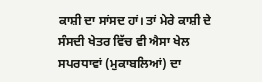ਕਾਸ਼ੀ ਦਾ ਸਾਂਸਦ ਹਾਂ। ਤਾਂ ਮੇਰੇ ਕਾਸ਼ੀ ਦੇ ਸੰਸਦੀ ਖੇਤਰ ਵਿੱਚ ਵੀ ਐਸਾ ਖੇਲ ਸਪਰਧਾਵਾਂ (ਮੁਕਾਬਲਿਆਂ) ਦਾ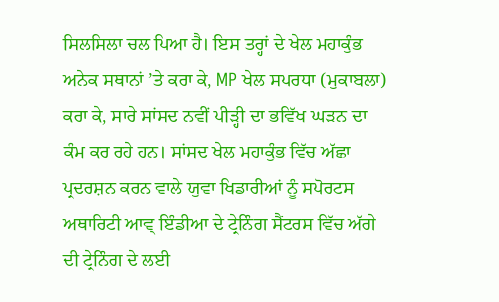ਸਿਲਸਿਲਾ ਚਲ ਪਿਆ ਹੈ। ਇਸ ਤਰ੍ਹਾਂ ਦੇ ਖੇਲ ਮਹਾਕੁੰਭ ਅਨੇਕ ਸਥਾਨਾਂ ’ਤੇ ਕਰਾ ਕੇ, MP ਖੇਲ ਸਪਰਧਾ (ਮੁਕਾਬਲਾ) ਕਰਾ ਕੇ, ਸਾਰੇ ਸਾਂਸਦ ਨਵੀਂ ਪੀੜ੍ਹੀ ਦਾ ਭਵਿੱਖ ਘੜਨ ਦਾ ਕੰਮ ਕਰ ਰਹੇ ਹਨ। ਸਾਂਸਦ ਖੇਲ ਮਹਾਕੁੰਭ ਵਿੱਚ ਅੱਛਾ ਪ੍ਰਦਰਸ਼ਨ ਕਰਨ ਵਾਲੇ ਯੁਵਾ ਖਿਡਾਰੀਆਂ ਨੂੰ ਸਪੋਰਟਸ ਅਥਾਰਿਟੀ ਆਵ੍ ਇੰਡੀਆ ਦੇ ਟ੍ਰੇਨਿੰਗ ਸੈਂਟਰਸ ਵਿੱਚ ਅੱਗੇ ਦੀ ਟ੍ਰੇਨਿੰਗ ਦੇ ਲਈ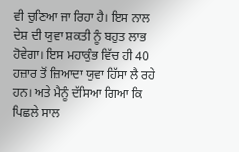ਵੀ ਚੁਣਿਆ ਜਾ ਰਿਹਾ ਹੈ। ਇਸ ਨਾਲ ਦੇਸ਼ ਦੀ ਯੁਵਾ ਸ਼ਕਤੀ ਨੂੰ ਬਹੁਤ ਲਾਭ ਹੋਵੇਗਾ। ਇਸ ਮਹਾਕੁੰਭ ਵਿੱਚ ਹੀ 40 ਹਜ਼ਾਰ ਤੋਂ ਜ਼ਿਆਦਾ ਯੁਵਾ ਹਿੱਸਾ ਲੈ ਰਹੇ ਹਨ। ਅਤੇ ਮੈਨੂੰ ਦੱਸਿਆ ਗਿਆ ਕਿ ਪਿਛਲੇ ਸਾਲ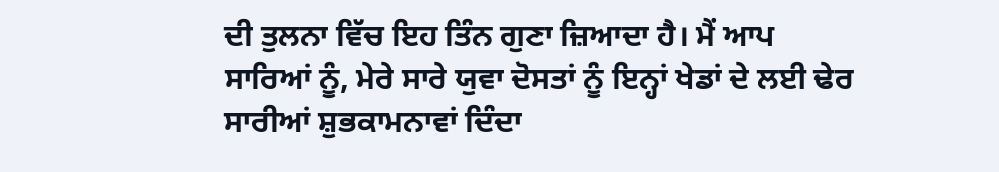ਦੀ ਤੁਲਨਾ ਵਿੱਚ ਇਹ ਤਿੰਨ ਗੁਣਾ ਜ਼ਿਆਦਾ ਹੈ। ਮੈਂ ਆਪ ਸਾਰਿਆਂ ਨੂੰ, ਮੇਰੇ ਸਾਰੇ ਯੁਵਾ ਦੋਸਤਾਂ ਨੂੰ ਇਨ੍ਹਾਂ ਖੇਡਾਂ ਦੇ ਲਈ ਢੇਰ ਸਾਰੀਆਂ ਸ਼ੁਭਕਾਮਨਾਵਾਂ ਦਿੰਦਾ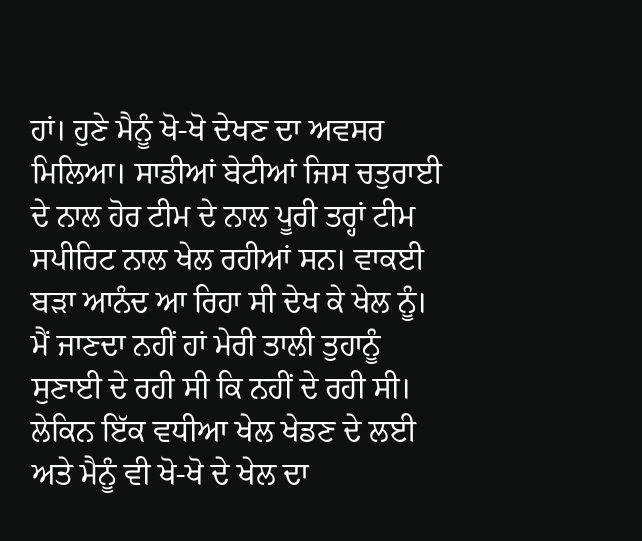ਹਾਂ। ਹੁਣੇ ਮੈਨੂੰ ਖੋ-ਖੋ ਦੇਖਣ ਦਾ ਅਵਸਰ ਮਿਲਿਆ। ਸਾਡੀਆਂ ਬੇਟੀਆਂ ਜਿਸ ਚਤੁਰਾਈ ਦੇ ਨਾਲ ਹੋਰ ਟੀਮ ਦੇ ਨਾਲ ਪੂਰੀ ਤਰ੍ਹਾਂ ਟੀਮ ਸਪੀਰਿਟ ਨਾਲ ਖੇਲ ਰਹੀਆਂ ਸਨ। ਵਾਕਈ ਬੜਾ ਆਨੰਦ ਆ ਰਿਹਾ ਸੀ ਦੇਖ ਕੇ ਖੇਲ ਨੂੰ। ਮੈਂ ਜਾਣਦਾ ਨਹੀਂ ਹਾਂ ਮੇਰੀ ਤਾਲੀ ਤੁਹਾਨੂੰ ਸੁਣਾਈ ਦੇ ਰਹੀ ਸੀ ਕਿ ਨਹੀਂ ਦੇ ਰਹੀ ਸੀ। ਲੇਕਿਨ ਇੱਕ ਵਧੀਆ ਖੇਲ ਖੇਡਣ ਦੇ ਲਈ ਅਤੇ ਮੈਨੂੰ ਵੀ ਖੋ-ਖੋ ਦੇ ਖੇਲ ਦਾ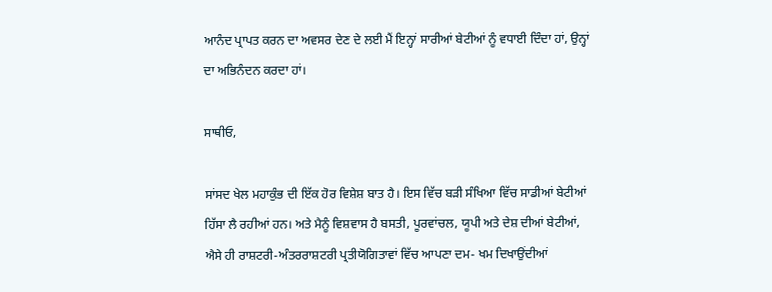ਆਨੰਦ ਪ੍ਰਾਪਤ ਕਰਨ ਦਾ ਅਵਸਰ ਦੇਣ ਦੇ ਲਈ ਮੈਂ ਇਨ੍ਹਾਂ ਸਾਰੀਆਂ ਬੇਟੀਆਂ ਨੂੰ ਵਧਾਈ ਦਿੰਦਾ ਹਾਂ, ਉਨ੍ਹਾਂ ਦਾ ਅਭਿਨੰਦਨ ਕਰਦਾ ਹਾਂ।

ਸਾਥੀਓ,

ਸਾਂਸਦ ਖੇਲ ਮਹਾਕੁੰਭ ਦੀ ਇੱਕ ਹੋਰ ਵਿਸ਼ੇਸ਼ ਬਾਤ ਹੈ। ਇਸ ਵਿੱਚ ਬੜੀ ਸੰਖਿਆ ਵਿੱਚ ਸਾਡੀਆਂ ਬੇਟੀਆਂ ਹਿੱਸਾ ਲੈ ਰਹੀਆਂ ਹਨ। ਅਤੇ ਮੈਨੂੰ ਵਿਸ਼ਵਾਸ ਹੈ ਬਸਤੀ, ਪੂਰਵਾਂਚਲ, ਯੂਪੀ ਅਤੇ ਦੇਸ਼ ਦੀਆਂ ਬੇਟੀਆਂ, ਐਸੇ ਹੀ ਰਾਸ਼ਟਰੀ-ਅੰਤਰਰਾਸ਼ਟਰੀ ਪ੍ਰਤੀਯੋਗਿਤਾਵਾਂ ਵਿੱਚ ਆਪਣਾ ਦਮ- ਖਮ ਦਿਖਾਉਂਦੀਆਂ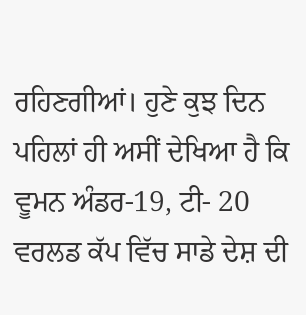ਰਹਿਣਗੀਆਂ। ਹੁਣੇ ਕੁਝ ਦਿਨ ਪਹਿਲਾਂ ਹੀ ਅਸੀਂ ਦੇਖਿਆ ਹੈ ਕਿ ਵੂਮਨ ਅੰਡਰ-19, ਟੀ- 20 ਵਰਲਡ ਕੱਪ ਵਿੱਚ ਸਾਡੇ ਦੇਸ਼ ਦੀ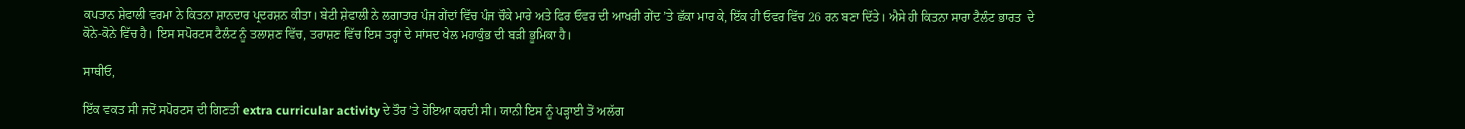ਕਪਤਾਨ ਸ਼ੇਫਾਲੀ ਵਰਮਾ ਨੇ ਕਿਤਨਾ ਸ਼ਾਨਦਾਰ ਪ੍ਰਦਰਸ਼ਨ ਕੀਤਾ। ਬੇਟੀ ਸ਼ੇਫਾਲੀ ਨੇ ਲਗਾਤਾਰ ਪੰਜ ਗੇਂਦਾਂ ਵਿੱਚ ਪੰਜ ਚੌਕੇ ਮਾਰੇ ਅਤੇ ਫਿਰ ਓਵਰ ਦੀ ਆਖਰੀ ਗੇਂਦ ’ਤੇ ਛੱਕਾ ਮਾਰ ਕੇ, ਇੱਕ ਹੀ ਓਵਰ ਵਿੱਚ 26 ਰਨ ਬਣਾ ਦਿੱਤੇ। ਐਸੇ ਹੀ ਕਿਤਨਾ ਸਾਰਾ ਟੈਲੰਟ ਭਾਰਤ  ਦੇ ਕੋਨੇ-ਕੋਨੇ ਵਿੱਚ ਹੈ। ਇਸ ਸਪੋਰਟਸ ਟੈਲੰਟ ਨੂੰ ਤਲਾਸ਼ਣ ਵਿੱਚ, ਤਰਾਸ਼ਣ ਵਿੱਚ ਇਸ ਤਰ੍ਹਾਂ ਦੇ ਸਾਂਸਦ ਖੇਲ ਮਹਾਕੁੰਭ ਦੀ ਬੜੀ ਭੂਮਿਕਾ ਹੈ।

ਸਾਥੀਓ,

ਇੱਕ ਵਕਤ ਸੀ ਜਦੋਂ ਸਪੋਰਟਸ ਦੀ ਗਿਣਤੀ extra curricular activity ਦੇ ਤੌਰ ’ਤੇ ਹੋਇਆ ਕਰਦੀ ਸੀ। ਯਾਨੀ ਇਸ ਨੂੰ ਪੜ੍ਹਾਈ ਤੋਂ ਅਲੱਗ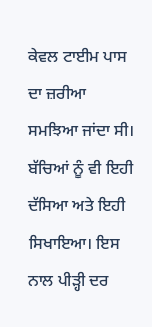ਕੇਵਲ ਟਾਈਮ ਪਾਸ ਦਾ ਜ਼ਰੀਆ ਸਮਝਿਆ ਜਾਂਦਾ ਸੀ।  ਬੱਚਿਆਂ ਨੂੰ ਵੀ ਇਹੀ ਦੱਸਿਆ ਅਤੇ ਇਹੀ ਸਿਖਾਇਆ। ਇਸ ਨਾਲ ਪੀੜ੍ਹੀ ਦਰ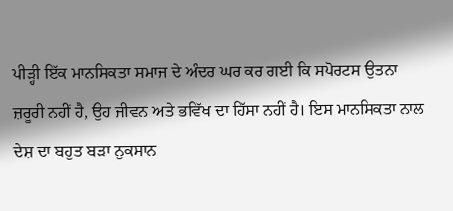ਪੀੜ੍ਹੀ ਇੱਕ ਮਾਨਸਿਕਤਾ ਸਮਾਜ ਦੇ ਅੰਦਰ ਘਰ ਕਰ ਗਈ ਕਿ ਸਪੋਰਟਸ ਉਤਨਾ ਜ਼ਰੂਰੀ ਨਹੀਂ ਹੈ, ਉਹ ਜੀਵਨ ਅਤੇ ਭਵਿੱਖ ਦਾ ਹਿੱਸਾ ਨਹੀਂ ਹੈ। ਇਸ ਮਾਨਸਿਕਤਾ ਨਾਲ ਦੇਸ਼ ਦਾ ਬਹੁਤ ਬੜਾ ਨੁਕਸਾਨ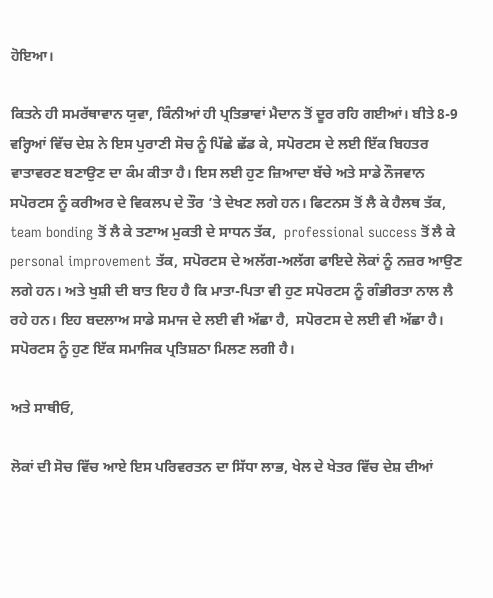ਹੋਇਆ।

ਕਿਤਨੇ ਹੀ ਸਮਰੱਥਾਵਾਨ ਯੁਵਾ, ਕਿੰਨੀਆਂ ਹੀ ਪ੍ਰਤਿਭਾਵਾਂ ਮੈਦਾਨ ਤੋਂ ਦੂਰ ਰਹਿ ਗਈਆਂ। ਬੀਤੇ 8-9 ਵਰ੍ਹਿਆਂ ਵਿੱਚ ਦੇਸ਼ ਨੇ ਇਸ ਪੁਰਾਣੀ ਸੋਚ ਨੂੰ ਪਿੱਛੇ ਛੱਡ ਕੇ, ਸਪੋਰਟਸ ਦੇ ਲਈ ਇੱਕ ਬਿਹਤਰ ਵਾਤਾਵਰਣ ਬਣਾਉਣ ਦਾ ਕੰਮ ਕੀਤਾ ਹੈ। ਇਸ ਲਈ ਹੁਣ ਜ਼ਿਆਦਾ ਬੱਚੇ ਅਤੇ ਸਾਡੇ ਨੌਜਵਾਨ ਸਪੋਰਟਸ ਨੂੰ ਕਰੀਅਰ ਦੇ ਵਿਕਲਪ ਦੇ ਤੌਰ ’ਤੇ ਦੇਖਣ ਲਗੇ ਹਨ। ਫਿਟਨਸ ਤੋਂ ਲੈ ਕੇ ਹੈਲਥ ਤੱਕ, team bonding ਤੋਂ ਲੈ ਕੇ ਤਣਾਅ ਮੁਕਤੀ ਦੇ ਸਾਧਨ ਤੱਕ,  professional success ਤੋਂ ਲੈ ਕੇ personal improvement ਤੱਕ, ਸਪੋਰਟਸ ਦੇ ਅਲੱਗ-ਅਲੱਗ ਫਾਇਦੇ ਲੋਕਾਂ ਨੂੰ ਨਜ਼ਰ ਆਉਣ ਲਗੇ ਹਨ। ਅਤੇ ਖੁਸ਼ੀ ਦੀ ਬਾਤ ਇਹ ਹੈ ਕਿ ਮਾਤਾ-ਪਿਤਾ ਵੀ ਹੁਣ ਸਪੋਰਟਸ ਨੂੰ ਗੰਭੀਰਤਾ ਨਾਲ ਲੈ ਰਹੇ ਹਨ। ਇਹ ਬਦਲਾਅ ਸਾਡੇ ਸਮਾਜ ਦੇ ਲਈ ਵੀ ਅੱਛਾ ਹੈ,  ਸਪੋਰਟਸ ਦੇ ਲਈ ਵੀ ਅੱਛਾ ਹੈ। ਸਪੋਰਟਸ ਨੂੰ ਹੁਣ ਇੱਕ ਸਮਾਜਿਕ ਪ੍ਰਤਿਸ਼ਠਾ ਮਿਲਣ ਲਗੀ ਹੈ।

ਅਤੇ ਸਾਥੀਓ,

ਲੋਕਾਂ ਦੀ ਸੋਚ ਵਿੱਚ ਆਏ ਇਸ ਪਰਿਵਰਤਨ ਦਾ ਸਿੱਧਾ ਲਾਭ, ਖੇਲ ਦੇ ਖੇਤਰ ਵਿੱਚ ਦੇਸ਼ ਦੀਆਂ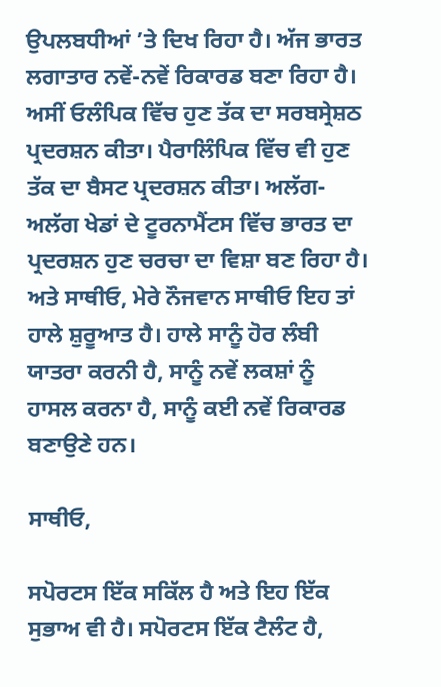ਉਪਲਬਧੀਆਂ ’ਤੇ ਦਿਖ ਰਿਹਾ ਹੈ। ਅੱਜ ਭਾਰਤ ਲਗਾਤਾਰ ਨਵੇਂ-ਨਵੇਂ ਰਿਕਾਰਡ ਬਣਾ ਰਿਹਾ ਹੈ।  ਅਸੀਂ ਓਲੰਪਿਕ ਵਿੱਚ ਹੁਣ ਤੱਕ ਦਾ ਸਰਬਸ੍ਰੇਸ਼ਠ ਪ੍ਰਦਰਸ਼ਨ ਕੀਤਾ। ਪੈਰਾਲਿੰਪਿਕ ਵਿੱਚ ਵੀ ਹੁਣ ਤੱਕ ਦਾ ਬੈਸਟ ਪ੍ਰਦਰਸ਼ਨ ਕੀਤਾ। ਅਲੱਗ-ਅਲੱਗ ਖੇਡਾਂ ਦੇ ਟੂਰਨਾਮੈਂਟਸ ਵਿੱਚ ਭਾਰਤ ਦਾ ਪ੍ਰਦਰਸ਼ਨ ਹੁਣ ਚਰਚਾ ਦਾ ਵਿਸ਼ਾ ਬਣ ਰਿਹਾ ਹੈ। ਅਤੇ ਸਾਥੀਓ, ਮੇਰੇ ਨੌਜਵਾਨ ਸਾਥੀਓ ਇਹ ਤਾਂ ਹਾਲੇ ਸ਼ੁਰੂਆਤ ਹੈ। ਹਾਲੇ ਸਾਨੂੰ ਹੋਰ ਲੰਬੀ ਯਾਤਰਾ ਕਰਨੀ ਹੈ, ਸਾਨੂੰ ਨਵੇਂ ਲਕਸ਼ਾਂ ਨੂੰ ਹਾਸਲ ਕਰਨਾ ਹੈ, ਸਾਨੂੰ ਕਈ ਨਵੇਂ ਰਿਕਾਰਡ ਬਣਾਉਣੇ ਹਨ।

ਸਾਥੀਓ,

ਸਪੋਰਟਸ ਇੱਕ ਸਕਿੱਲ ਹੈ ਅਤੇ ਇਹ ਇੱਕ ਸੁਭਾਅ ਵੀ ਹੈ। ਸਪੋਰਟਸ ਇੱਕ ਟੈਲੰਟ ਹੈ,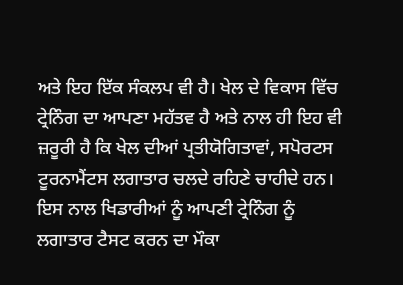ਅਤੇ ਇਹ ਇੱਕ ਸੰਕਲਪ ਵੀ ਹੈ। ਖੇਲ ਦੇ ਵਿਕਾਸ ਵਿੱਚ ਟ੍ਰੇਨਿੰਗ ਦਾ ਆਪਣਾ ਮਹੱਤਵ ਹੈ ਅਤੇ ਨਾਲ ਹੀ ਇਹ ਵੀ ਜ਼ਰੂਰੀ ਹੈ ਕਿ ਖੇਲ ਦੀਆਂ ਪ੍ਰਤੀਯੋਗਿਤਾਵਾਂ, ਸਪੋਰਟਸ ਟੂਰਨਾਮੈਂਟਸ ਲਗਾਤਾਰ ਚਲਦੇ ਰਹਿਣੇ ਚਾਹੀਦੇ ਹਨ। ਇਸ ਨਾਲ ਖਿਡਾਰੀਆਂ ਨੂੰ ਆਪਣੀ ਟ੍ਰੇਨਿੰਗ ਨੂੰ ਲਗਾਤਾਰ ਟੈਸਟ ਕਰਨ ਦਾ ਮੌਕਾ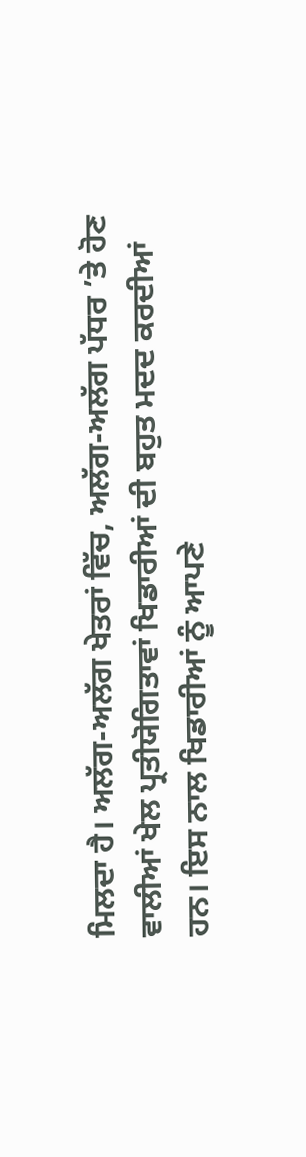ਮਿਲਦਾ ਹੈ। ਅਲੱਗ-ਅਲੱਗ ਖੇਤਰਾਂ ਵਿੱਚ, ਅਲੱਗ-ਅਲੱਗ ਪੱਧਰ ’ਤੇ ਹੋਣ ਵਾਲੀਆਂ ਖੇਲ ਪ੍ਰਤੀਯੋਗਿਤਾਵਾਂ ਖਿਡਾਰੀਆਂ ਦੀ ਬਹੁਤ ਮਦਦ ਕਰਦੀਆਂ ਹਨ। ਇਸ ਨਾਲ ਖਿਡਾਰੀਆਂ ਨੂੰ ਆਪਣੇ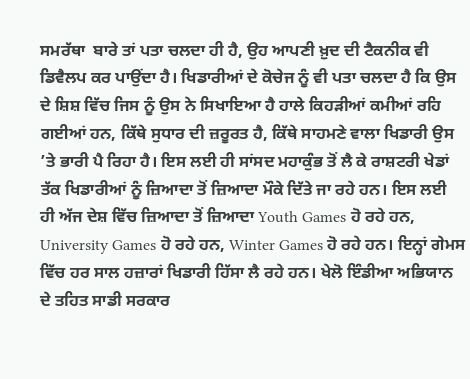ਸਮਰੱਥਾ  ਬਾਰੇ ਤਾਂ ਪਤਾ ਚਲਦਾ ਹੀ ਹੈ, ਉਹ ਆਪਣੀ ਖ਼ੁਦ ਦੀ ਟੈਕਨੀਕ ਵੀ ਡਿਵੈਲਪ ਕਰ ਪਾਉਂਦਾ ਹੈ। ਖਿਡਾਰੀਆਂ ਦੇ ਕੋਚੇਜ ਨੂੰ ਵੀ ਪਤਾ ਚਲਦਾ ਹੈ ਕਿ ਉਸ ਦੇ ਸ਼ਿਸ਼ ਵਿੱਚ ਜਿਸ ਨੂੰ ਉਸ ਨੇ ਸਿਖਾਇਆ ਹੈ ਹਾਲੇ ਕਿਹੜੀਆਂ ਕਮੀਆਂ ਰਹਿ ਗਈਆਂ ਹਨ, ਕਿੱਥੇ ਸੁਧਾਰ ਦੀ ਜ਼ਰੂਰਤ ਹੈ, ਕਿੱਥੇ ਸਾਹਮਣੇ ਵਾਲਾ ਖਿਡਾਰੀ ਉਸ ’ਤੇ ਭਾਰੀ ਪੈ ਰਿਹਾ ਹੈ। ਇਸ ਲਈ ਹੀ ਸਾਂਸਦ ਮਹਾਕੁੰਭ ਤੋਂ ਲੈ ਕੇ ਰਾਸ਼ਟਰੀ ਖੇਡਾਂ ਤੱਕ ਖਿਡਾਰੀਆਂ ਨੂੰ ਜ਼ਿਆਦਾ ਤੋਂ ਜ਼ਿਆਦਾ ਮੌਕੇ ਦਿੱਤੇ ਜਾ ਰਹੇ ਹਨ। ਇਸ ਲਈ ਹੀ ਅੱਜ ਦੇਸ਼ ਵਿੱਚ ਜ਼ਿਆਦਾ ਤੋਂ ਜ਼ਿਆਦਾ Youth Games ਹੋ ਰਹੇ ਹਨ, University Games ਹੋ ਰਹੇ ਹਨ, Winter Games ਹੋ ਰਹੇ ਹਨ। ਇਨ੍ਹਾਂ ਗੇਮਸ ਵਿੱਚ ਹਰ ਸਾਲ ਹਜ਼ਾਰਾਂ ਖਿਡਾਰੀ ਹਿੱਸਾ ਲੈ ਰਹੇ ਹਨ। ਖੇਲੋ ਇੰਡੀਆ ਅਭਿਯਾਨ ਦੇ ਤਹਿਤ ਸਾਡੀ ਸਰਕਾਰ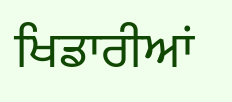ਖਿਡਾਰੀਆਂ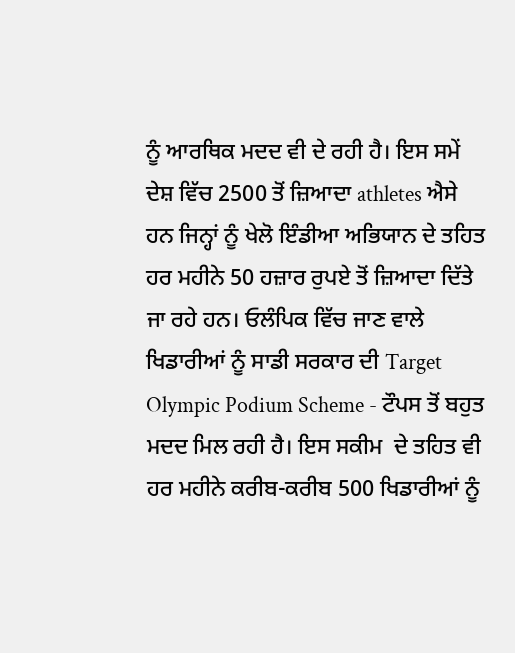ਨੂੰ ਆਰਥਿਕ ਮਦਦ ਵੀ ਦੇ ਰਹੀ ਹੈ। ਇਸ ਸਮੇਂ ਦੇਸ਼ ਵਿੱਚ 2500 ਤੋਂ ਜ਼ਿਆਦਾ athletes ਐਸੇ ਹਨ ਜਿਨ੍ਹਾਂ ਨੂੰ ਖੇਲੋ ਇੰਡੀਆ ਅਭਿਯਾਨ ਦੇ ਤਹਿਤ ਹਰ ਮਹੀਨੇ 50 ਹਜ਼ਾਰ ਰੁਪਏ ਤੋਂ ਜ਼ਿਆਦਾ ਦਿੱਤੇ ਜਾ ਰਹੇ ਹਨ। ਓਲੰਪਿਕ ਵਿੱਚ ਜਾਣ ਵਾਲੇ ਖਿਡਾਰੀਆਂ ਨੂੰ ਸਾਡੀ ਸਰਕਾਰ ਦੀ Target Olympic Podium Scheme - ਟੌਪਸ ਤੋਂ ਬਹੁਤ ਮਦਦ ਮਿਲ ਰਹੀ ਹੈ। ਇਸ ਸਕੀਮ  ਦੇ ਤਹਿਤ ਵੀ ਹਰ ਮਹੀਨੇ ਕਰੀਬ-ਕਰੀਬ 500 ਖਿਡਾਰੀਆਂ ਨੂੰ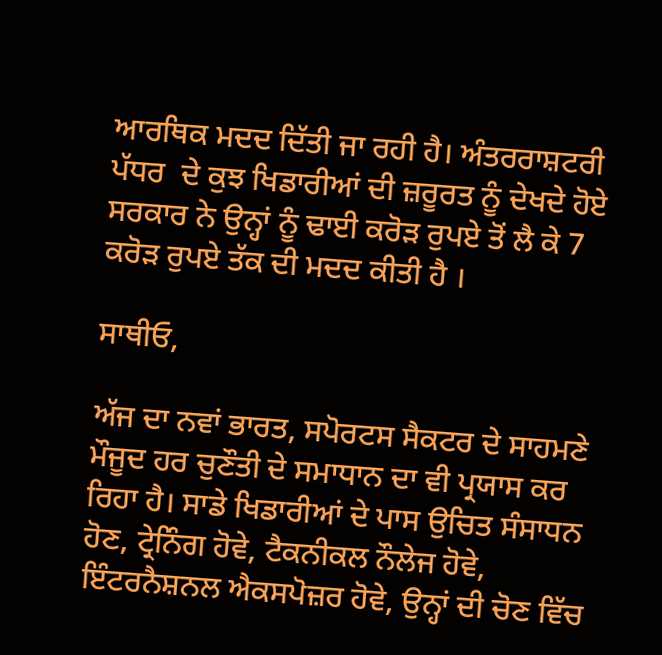ਆਰਥਿਕ ਮਦਦ ਦਿੱਤੀ ਜਾ ਰਹੀ ਹੈ। ਅੰਤਰਰਾਸ਼ਟਰੀ ਪੱਧਰ  ਦੇ ਕੁਝ ਖਿਡਾਰੀਆਂ ਦੀ ਜ਼ਰੂਰਤ ਨੂੰ ਦੇਖਦੇ ਹੋਏ ਸਰਕਾਰ ਨੇ ਉਨ੍ਹਾਂ ਨੂੰ ਢਾਈ ਕਰੋੜ ਰੁਪਏ ਤੋਂ ਲੈ ਕੇ 7 ਕਰੋੜ ਰੁਪਏ ਤੱਕ ਦੀ ਮਦਦ ਕੀਤੀ ਹੈ ।

ਸਾਥੀਓ,

ਅੱਜ ਦਾ ਨਵਾਂ ਭਾਰਤ, ਸਪੋਰਟਸ ਸੈਕਟਰ ਦੇ ਸਾਹਮਣੇ ਮੌਜੂਦ ਹਰ ਚੁਣੌਤੀ ਦੇ ਸਮਾਧਾਨ ਦਾ ਵੀ ਪ੍ਰਯਾਸ ਕਰ ਰਿਹਾ ਹੈ। ਸਾਡੇ ਖਿਡਾਰੀਆਂ ਦੇ ਪਾਸ ਉਚਿਤ ਸੰਸਾਧਨ ਹੋਣ, ਟ੍ਰੇਨਿੰਗ ਹੋਵੇ, ਟੈਕਨੀਕਲ ਨੌਲੇਜ ਹੋਵੇ, ਇੰਟਰਨੈਸ਼ਨਲ ਐਕਸਪੋਜ਼ਰ ਹੋਵੇ, ਉਨ੍ਹਾਂ ਦੀ ਚੋਣ ਵਿੱਚ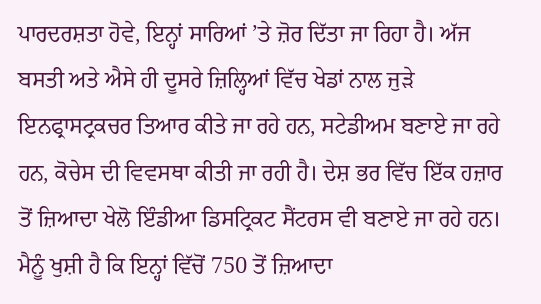ਪਾਰਦਰਸ਼ਤਾ ਹੋਵੇ, ਇਨ੍ਹਾਂ ਸਾਰਿਆਂ ’ਤੇ ਜ਼ੋਰ ਦਿੱਤਾ ਜਾ ਰਿਹਾ ਹੈ। ਅੱਜ ਬਸਤੀ ਅਤੇ ਐਸੇ ਹੀ ਦੂਸਰੇ ਜ਼ਿਲ੍ਹਿਆਂ ਵਿੱਚ ਖੇਡਾਂ ਨਾਲ ਜੁੜੇ ਇਨਫ੍ਰਾਸਟ੍ਰਕਚਰ ਤਿਆਰ ਕੀਤੇ ਜਾ ਰਹੇ ਹਨ, ਸਟੇਡੀਅਮ ਬਣਾਏ ਜਾ ਰਹੇ ਹਨ, ਕੋਚੇਸ ਦੀ ਵਿਵਸਥਾ ਕੀਤੀ ਜਾ ਰਹੀ ਹੈ। ਦੇਸ਼ ਭਰ ਵਿੱਚ ਇੱਕ ਹਜ਼ਾਰ ਤੋਂ ਜ਼ਿਆਦਾ ਖੇਲੋ ਇੰਡੀਆ ਡਿਸਟ੍ਰਿਕਟ ਸੈਂਟਰਸ ਵੀ ਬਣਾਏ ਜਾ ਰਹੇ ਹਨ। ਮੈਨੂੰ ਖੁਸ਼ੀ ਹੈ ਕਿ ਇਨ੍ਹਾਂ ਵਿੱਚੋਂ 750 ਤੋਂ ਜ਼ਿਆਦਾ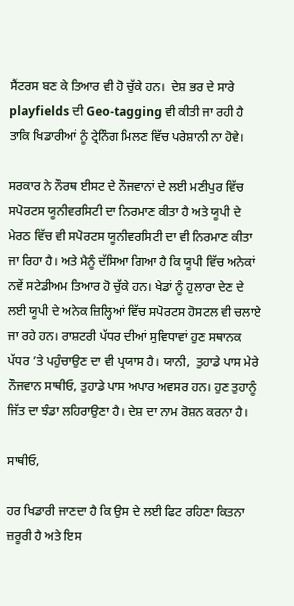ਸੈਂਟਰਸ ਬਣ ਕੇ ਤਿਆਰ ਵੀ ਹੋ ਚੁੱਕੇ ਹਨ।  ਦੇਸ਼ ਭਰ ਦੇ ਸਾਰੇ playfields ਦੀ Geo-tagging ਵੀ ਕੀਤੀ ਜਾ ਰਹੀ ਹੈ ਤਾਕਿ ਖਿਡਾਰੀਆਂ ਨੂੰ ਟ੍ਰੇਨਿੰਗ ਮਿਲਣ ਵਿੱਚ ਪਰੇਸ਼ਾਨੀ ਨਾ ਹੋਵੇ।

ਸਰਕਾਰ ਨੇ ਨੌਰਥ ਈਸਟ ਦੇ ਨੌਜਵਾਨਾਂ ਦੇ ਲਈ ਮਣੀਪੁਰ ਵਿੱਚ ਸਪੋਰਟਸ ਯੂਨੀਵਰਸਿਟੀ ਦਾ ਨਿਰਮਾਣ ਕੀਤਾ ਹੈ ਅਤੇ ਯੂਪੀ ਦੇ ਮੇਰਠ ਵਿੱਚ ਵੀ ਸਪੋਰਟਸ ਯੂਨੀਵਰਸਿਟੀ ਦਾ ਵੀ ਨਿਰਮਾਣ ਕੀਤਾ ਜਾ ਰਿਹਾ ਹੈ। ਅਤੇ ਮੈਨੂੰ ਦੱਸਿਆ ਗਿਆ ਹੈ ਕਿ ਯੂਪੀ ਵਿੱਚ ਅਨੇਕਾਂ ਨਵੇਂ ਸਟੇਡੀਅਮ ਤਿਆਰ ਹੋ ਚੁੱਕੇ ਹਨ। ਖੇਡਾਂ ਨੂੰ ਹੁਲਾਰਾ ਦੇਣ ਦੇ ਲਈ ਯੂਪੀ ਦੇ ਅਨੇਕ ਜ਼ਿਲ੍ਹਿਆਂ ਵਿੱਚ ਸਪੋਰਟਸ ਹੋਸਟਲ ਵੀ ਚਲਾਏ ਜਾ ਰਹੇ ਹਨ। ਰਾਸ਼ਟਰੀ ਪੱਧਰ ਦੀਆਂ ਸੁਵਿਧਾਵਾਂ ਹੁਣ ਸਥਾਨਕ ਪੱਧਰ ’ਤੇ ਪਹੁੰਚਾਉਣ ਦਾ ਵੀ ਪ੍ਰਯਾਸ ਹੈ। ਯਾਨੀ,  ਤੁਹਾਡੇ ਪਾਸ ਮੇਰੇ ਨੌਜਵਾਨ ਸਾਥੀਓ, ਤੁਹਾਡੇ ਪਾਸ ਅਪਾਰ ਅਵਸਰ ਹਨ। ਹੁਣ ਤੁਹਾਨੂੰ ਜਿੱਤ ਦਾ ਝੰਡਾ ਲਹਿਰਾਉਣਾ ਹੈ। ਦੇਸ਼ ਦਾ ਨਾਮ ਰੋਸ਼ਨ ਕਰਨਾ ਹੈ।

ਸਾਥੀਓ,

ਹਰ ਖਿਡਾਰੀ ਜਾਣਦਾ ਹੈ ਕਿ ਉਸ ਦੇ ਲਈ ਫਿਟ ਰਹਿਣਾ ਕਿਤਨਾ ਜ਼ਰੂਰੀ ਹੈ ਅਤੇ ਇਸ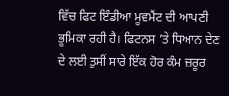ਵਿੱਚ ਫਿਟ ਇੰਡੀਆ ਮੂਵਮੈਂਟ ਦੀ ਆਪਣੀ ਭੂਮਿਕਾ ਰਹੀ ਹੈ। ਫਿਟਨਸ ’ਤੇ ਧਿਆਨ ਦੇਣ ਦੇ ਲਈ ਤੁਸੀਂ ਸਾਰੇ ਇੱਕ ਹੋਰ ਕੰਮ ਜ਼ਰੂਰ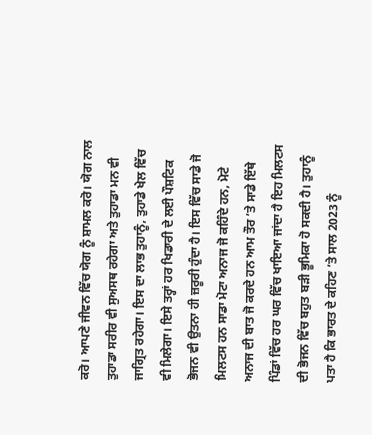ਕਰੋ। ਆਪਣੇ ਜੀਵਨ ਵਿੱਚ ਯੋਗ ਨੂੰ ਸ਼ਾਮਲ ਕਰੋ। ਯੋਗ ਨਾਲ ਤੁਹਾਡਾ ਸਰੀਰ ਵੀ ਸੁਅਸਥ ਰਹੇਗਾ ਅਤੇ ਤੁਹਾਡਾ ਮਨ ਵੀ ਜਾਗ੍ਰਿਤ ਰਹੇਗਾ। ਇਸ ਦਾ ਲਾਭ ਤੁਹਾਨੂੰ, ਤੁਹਾਡੇ ਖੇਲ ਵਿੱਚ ਵੀ ਮਿਲੇਗਾ। ਇਸੇ ਤਰ੍ਹਾਂ ਹਰ ਖਿਡਾਰੀ ਦੇ ਲਈ ਪੌਸ਼ਟਿਕ ਭੋਜਨ ਵੀ ਉਤਨਾ ਹੀ ਜ਼ਰੂਰੀ ਹੁੰਦਾ ਹੈ। ਇਸ ਵਿੱਚ ਸਾਡੇ ਜੋ ਮਿਲਟਸ ਹਨ ਸਾਡਾ ਮੋਟਾ ਅਨਾਜ ਜੋ ਕਹਿੰਦੇ ਹਨ, ਮੋਟੇ ਅਨਾਜ ਦੀ ਬਾਤ ਜੋ ਕਰਦੇ ਹਨ ਆਮ ਤੌਰ ’ਤੇ ਸਾਡੇ ਇੱਥੇ ਪਿੰਡਾਂ ਵਿੱਚ ਹਰ ਘਰ ਵਿੱਚ ਖਾਇਆ ਜਾਂਦਾ ਹੈ ਇਹ ਮਿਲਟਸ ਦੀ ਭੋਜਨ ਵਿੱਚ ਬਹੁਤ ਬੜੀ ਭੂਮਿਕਾ ਹੋ ਸਕਦੀ ਹੈ। ਤੁਹਾਨੂੰ ਪਤਾ ਹੈ ਕਿ ਭਾਰਤ ਦੇ ਕਹਿਣ ’ਤੇ ਸਾਲ 2023 ਨੂੰ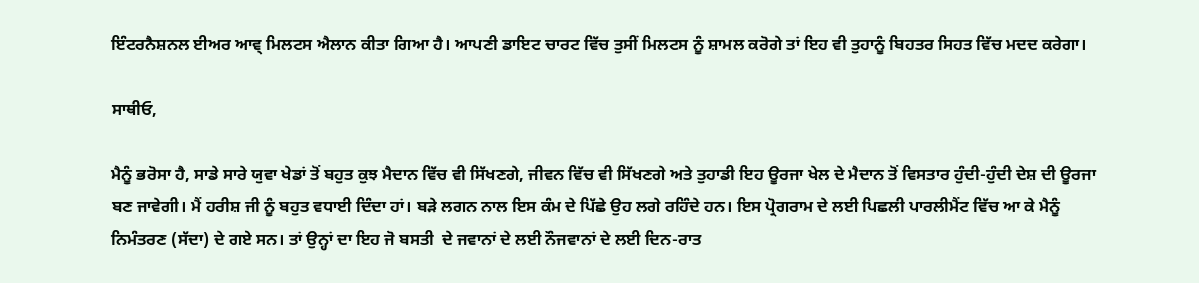ਇੰਟਰਨੈਸ਼ਨਲ ਈਅਰ ਆਵ੍ ਮਿਲਟਸ ਐਲਾਨ ਕੀਤਾ ਗਿਆ ਹੈ। ਆਪਣੀ ਡਾਇਟ ਚਾਰਟ ਵਿੱਚ ਤੁਸੀਂ ਮਿਲਟਸ ਨੂੰ ਸ਼ਾਮਲ ਕਰੋਗੇ ਤਾਂ ਇਹ ਵੀ ਤੁਹਾਨੂੰ ਬਿਹਤਰ ਸਿਹਤ ਵਿੱਚ ਮਦਦ ਕਰੇਗਾ।

ਸਾਥੀਓ,

ਮੈਨੂੰ ਭਰੋਸਾ ਹੈ, ਸਾਡੇ ਸਾਰੇ ਯੁਵਾ ਖੇਡਾਂ ਤੋਂ ਬਹੁਤ ਕੁਝ ਮੈਦਾਨ ਵਿੱਚ ਵੀ ਸਿੱਖਣਗੇ, ਜੀਵਨ ਵਿੱਚ ਵੀ ਸਿੱਖਣਗੇ ਅਤੇ ਤੁਹਾਡੀ ਇਹ ਊਰਜਾ ਖੇਲ ਦੇ ਮੈਦਾਨ ਤੋਂ ਵਿਸਤਾਰ ਹੁੰਦੀ-ਹੁੰਦੀ ਦੇਸ਼ ਦੀ ਊਰਜਾ ਬਣ ਜਾਵੇਗੀ। ਮੈਂ ਹਰੀਸ਼ ਜੀ ਨੂੰ ਬਹੁਤ ਵਧਾਈ ਦਿੰਦਾ ਹਾਂ। ਬੜੇ ਲਗਨ ਨਾਲ ਇਸ ਕੰਮ ਦੇ ਪਿੱਛੇ ਉਹ ਲਗੇ ਰਹਿੰਦੇ ਹਨ। ਇਸ ਪ੍ਰੋਗਰਾਮ ਦੇ ਲਈ ਪਿਛਲੀ ਪਾਰਲੀਮੈਂਟ ਵਿੱਚ ਆ ਕੇ ਮੈਨੂੰ ਨਿਮੰਤਰਣ (ਸੱਦਾ) ਦੇ ਗਏ ਸਨ। ਤਾਂ ਉਨ੍ਹਾਂ ਦਾ ਇਹ ਜੋ ਬਸਤੀ  ਦੇ ਜਵਾਨਾਂ ਦੇ ਲਈ ਨੌਜਵਾਨਾਂ ਦੇ ਲਈ ਦਿਨ-ਰਾਤ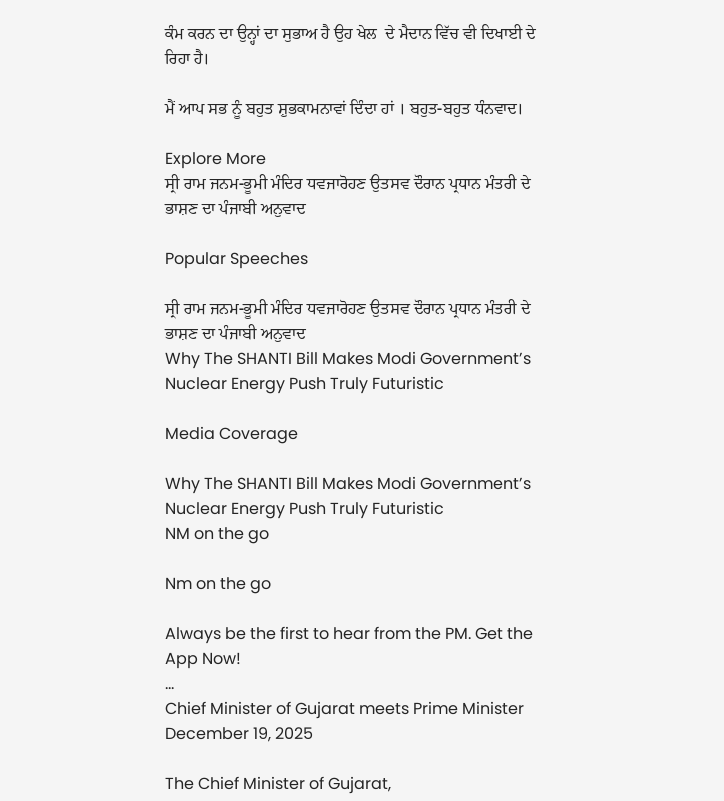ਕੰਮ ਕਰਨ ਦਾ ਉਨ੍ਹਾਂ ਦਾ ਸੁਭਾਅ ਹੈ ਉਹ ਖੇਲ  ਦੇ ਮੈਦਾਨ ਵਿੱਚ ਵੀ ਦਿਖਾਈ ਦੇ ਰਿਹਾ ਹੈ।

ਮੈਂ ਆਪ ਸਭ ਨੂੰ ਬਹੁਤ ਸ਼ੁਭਕਾਮਨਾਵਾਂ ਦਿੰਦਾ ਹਾਂ । ਬਹੁਤ-ਬਹੁਤ ਧੰਨਵਾਦ।

Explore More
ਸ੍ਰੀ ਰਾਮ ਜਨਮ-ਭੂਮੀ ਮੰਦਿਰ ਧਵਜਾਰੋਹਣ ਉਤਸਵ ਦੌਰਾਨ ਪ੍ਰਧਾਨ ਮੰਤਰੀ ਦੇ ਭਾਸ਼ਣ ਦਾ ਪੰਜਾਬੀ ਅਨੁਵਾਦ

Popular Speeches

ਸ੍ਰੀ ਰਾਮ ਜਨਮ-ਭੂਮੀ ਮੰਦਿਰ ਧਵਜਾਰੋਹਣ ਉਤਸਵ ਦੌਰਾਨ ਪ੍ਰਧਾਨ ਮੰਤਰੀ ਦੇ ਭਾਸ਼ਣ ਦਾ ਪੰਜਾਬੀ ਅਨੁਵਾਦ
Why The SHANTI Bill Makes Modi Government’s Nuclear Energy Push Truly Futuristic

Media Coverage

Why The SHANTI Bill Makes Modi Government’s Nuclear Energy Push Truly Futuristic
NM on the go

Nm on the go

Always be the first to hear from the PM. Get the App Now!
...
Chief Minister of Gujarat meets Prime Minister
December 19, 2025

The Chief Minister of Gujarat,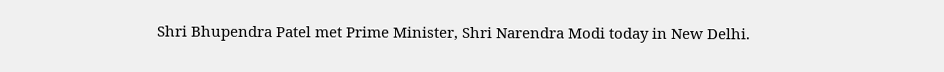Shri Bhupendra Patel met Prime Minister, Shri Narendra Modi today in New Delhi.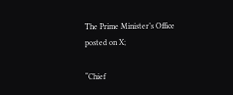The Prime Minister’s Office posted on X;

“Chief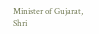Minister of Gujarat, Shri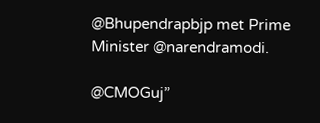@Bhupendrapbjp met Prime Minister @narendramodi.

@CMOGuj”